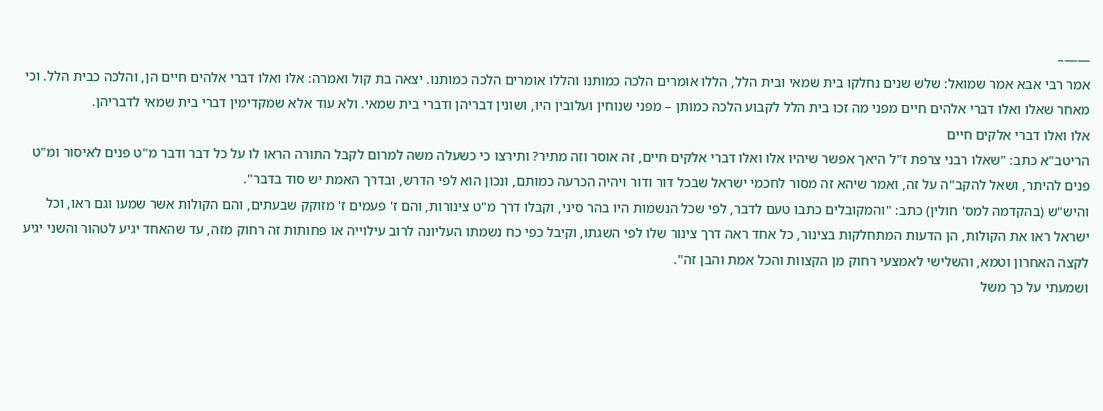——–
אמר רבי אבא אמר שמואל: שלש שנים נחלקו בית שמאי ובית הלל, הללו אומרים הלכה כמותנו והללו אומרים הלכה כמותנו. יצאה בת קול ואמרה: אלו ואלו דברי אלהים חיים הן, והלכה כבית הלל. וכי מאחר שאלו ואלו דברי אלהים חיים מפני מה זכו בית הלל לקבוע הלכה כמותן – מפני שנוחין ועלובין היו, ושונין דבריהן ודברי בית שמאי. ולא עוד אלא שמקדימין דברי בית שמאי לדבריהן.
אלו ואלו דברי אלקים חיים
הריטב"א כתב: "שאלו רבני צרפת ז"ל היאך אפשר שיהיו אלו ואלו דברי אלקים חיים, זה אוסר וזה מתיר? ותירצו כי כשעלה משה למרום לקבל התורה הראו לו על כל דבר ודבר מ"ט פנים לאיסור ומ"ט פנים להיתר, ושאל להקב"ה על זה, ואמר שיהא זה מסור לחכמי ישראל שבכל דור ודור ויהיה הכרעה כמותם, ונכון הוא לפי הדרש, ובדרך האמת יש סוד בדבר".
והיש"ש (בהקדמה למס' חולין) כתב: "והמקובלים כתבו טעם לדבר, לפי שכל הנשמות היו בהר סיני, וקבלו דרך מ"ט צינורות, והם ז' פעמים ז' מזוקק שבעתים, והם הקולות אשר שמעו וגם ראו, וכל ישראל ראו את הקולות, הן הדעות המתחלקות בצינור, כל אחד ראה דרך צינור שלו לפי השגתו, וקיבל כפי כח נשמתו העליונה לרוב עילוייה או פחותות זה רחוק מזה, עד שהאחד יגיע לטהור והשני יגיע לקצה האחרון וטמא, והשלישי לאמצעי רחוק מן הקצוות והכל אמת והבן זה".
ושמעתי על כך משל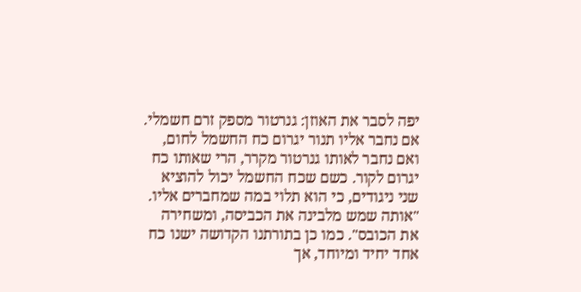יפה לסבר את האוזן: גנרטור מספק זרם חשמלי. אם נחבר אליו תנור יגרום כח החשמל לחום, ואם נחבר לאותו גנרטור מקרר, הרי שאותו כח יגרום לקור. כשם שכח החשמל יכול להוציא שני ניגודים, כי הוא תלוי במה שמחברים אליו. "אותה שמש מלבינה את הכביסה, ומשחירה את הכובס". כמו כן בתורתנו הקדושה ישנו כח אחד יחיד ומיוחד, אך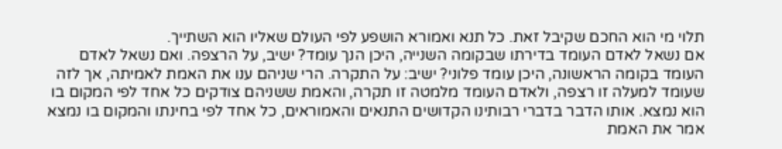תלוי מי הוא החכם שקיבל זאת. כל תנא ואמורא הושפע לפי העולם שאליו הוא השתייך.
אם נשאל לאדם העומד בדירתו שבקומה השנייה, היכן הנך עומד? ישיב, על הרצפה. ואם נשאל לאדם העומד בקומה הראשונה, היכן עומד פלוני? ישיב: על התקרה. הרי שניהם ענו את האמת לאמיתה, אך לזה שעומד למעלה זו רצפה, ולאדם העומד מלמטה זו תקרה, והאמת ששניהם צודקים כל אחד לפי המקום בו הוא נמצא. אותו הדבר בדברי רבותינו הקדושים התנאים והאמוראים, כל אחד לפי בחינתו והמקום בו נמצא אמר את האמת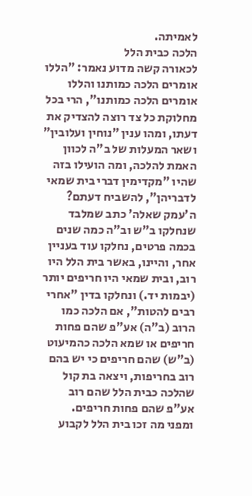לאמיתה.
הלכה כבית הלל
לכאורה קשה מדוע נאמר: "הללו אומרים הלכה כמותנו והללו אומרים הלכה כמותנו", הרי בכל מחלוקת כל צד רוצה להצדיק את דעתו, ומהו ענין "נוחין ועלובין" ושאר המעלות של ב"ה לכוון האמת להלכה, ומה הועילו בזה שהיו "מקדימין דברי בית שמאי לדבריהן", להשביח דעתם?
ה'עמק שאלה' כתב שמלבד שנחלקו ב"ש וב"ה כמה שנים בכמה פרטים, נחלקו עוד בעניין אחר, והיינו, באשר בית הלל היו רוב, ובית שמאי היו חריפים יותר (יבמות יד.) ונחלקו בדין "אחרי רבים להטות", אם הלכה כמו הרוב (ב"ה) אע"פ שהם פחות חריפים או שמא הלכה כהמיעוט (ב"ש) שהם חריפים כי יש בהם רוב בחריפות, ויצאה בת קול שהלכה כבית הלל שהם רוב אע"פ שהם פחות חריפים.
ומפני מה זכו בית הלל לקבוע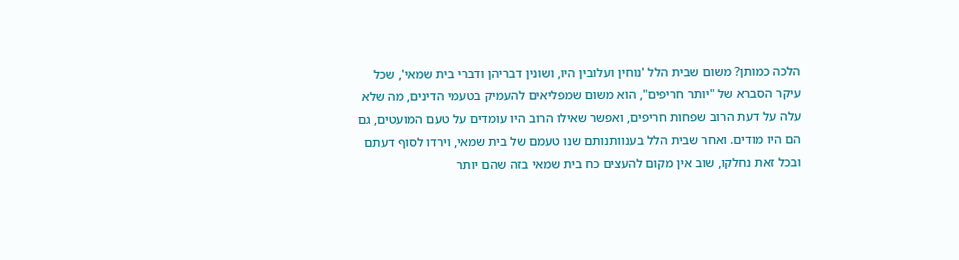הלכה כמותן? משום שבית הלל 'נוחין ועלובין היו, ושונין דבריהן ודברי בית שמאי', שכל עיקר הסברא של "יותר חריפים", הוא משום שמפליאים להעמיק בטעמי הדינים, מה שלא עלה על דעת הרוב שפחות חריפים, ואפשר שאילו הרוב היו עומדים על טעם המועטים, גם הם היו מודים. ואחר שבית הלל בענוותנותם שנו טעמם של בית שמאי, וירדו לסוף דעתם ובכל זאת נחלקו, שוב אין מקום להעצים כח בית שמאי בזה שהם יותר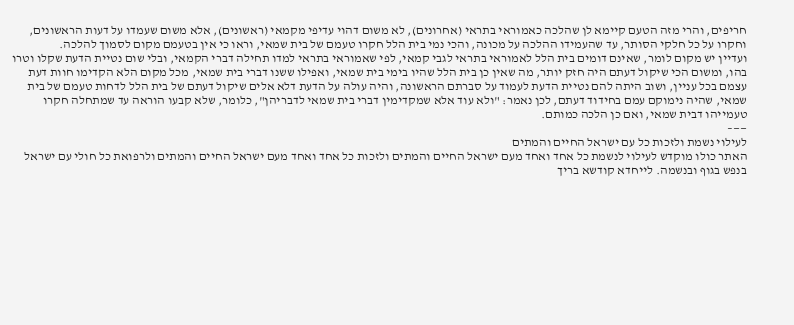חריפים, והרי מזה הטעם קיימא לן שהלכה כאמוראי בתראי (אחרונים), לא משום דהוי עדיפי מקמאי (ראשונים), אלא משום שעמדו על דעות הראשונים, וחקרו על כל חלקי הסותר, עד שהעמידו ההלכה על מכונה, והכי נמי בית הלל חקרו טעמם של בית שמאי, וראו כי אין בטעמם מקום לסמוך להלכה.
ועדיין יש מקום לומר, שאינם דומים בית הלל לאמוראי בתראי לגבי קמאי, לפי שאמוראי בתראי למדו תחילה דברי הקמאי, ובלי שום נטיית הדעת שקלו וטרו בהו, ומשום הכי שיקול דעתם היה חזק יותר, מה שאין כן בית הלל שהיו בימי בית שמאי, ואפילו ששנו דברי בית שמאי, מכל מקום הלא הקדימו חוות דעת עצמם בכל עניין, ושוב היתה להם נטיית הדעת לעמוד על סברתם הראשונה, והיה עולה על הדעת דלא אלים שיקול דעתם של בית הלל לדחות טעמם של בית שמאי, שהיה נימוקם עמם בחידוד דעתם, לכן נאמר: "ולא עוד אלא שמקדימין דברי בית שמאי לדבריהן", כלומר, שלא קבעו הוראה עד שמתחלה חקרו טעמייהו דבית שמאי, ואם כן הלכה כמותם.
——–
לעילוי נשמת ולזכות כל עם ישראל החיים והמתים
האתר כולו מוקדש לעילוי לנשמת כל אחד ואחד מעם ישראל החיים והמתים ולזכות כל אחד ואחד מעם ישראל החיים והמתים ולרפואת כל חולי עם ישראל בנפש בגוף ובנשמה. לייחדא קודשא בריך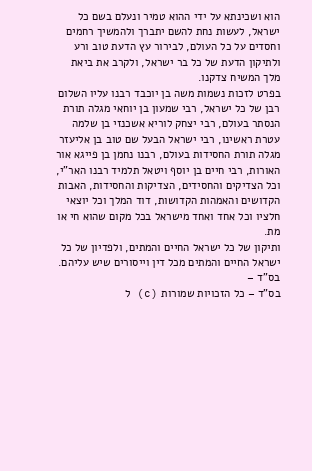הוא ושכינתא על ידי ההוא טמיר ונעלם בשם כל ישראל, לעשות נחת להשם יתברך ולהמשיך רחמים וחסדים על כל העולם, לבירור עץ הדעת טוב ורע ולתיקון הדעת של כל בר ישראל, ולקרב את ביאת מלך המשיח צדקנו.
בפרט לזכות נשמות משה בן יוכבד רבנו עליו השלום רבן של כל ישראל, רבי שמעון בן יוחאי מגלה תורת הנסתר בעולם, רבי יצחק לוריא אשכנזי בן שלמה עטרת ראשינו, רבי ישראל הבעל שם טוב בן אליעזר מגלה תורת החסידות בעולם, רבנו נחמן בן פייגא אור האורות, רבי חיים בן יוסף ויטאל תלמיד רבנו האר"י, וכל הצדיקים והחסידים, הצדיקות והחסידות, האבות הקדושים והאמהות הקדושות, דוד המלך וכל יוצאי חלציו וכל אחד ואחד מישראל בכל מקום שהוא חי או מת.
ותיקון של כל ישראל החיים והמתים, ולפדיון של כל ישראל החיים והמתים מכל דין וייסורים שיש עליהם.
בס"ד –
בס"ד – כל הזכויות שמורות (c) ל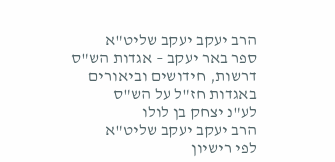הרב יעקב יעקב שליט"א
ספר באר יעקב – אגדות הש"ס
דרשות, חידושים וביאורים באגדות חז"ל על הש"ס
לע"נ יצחק בן לולו
הרב יעקב יעקב שליט"א
לפי רישיון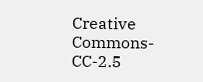Creative Commons-CC-2.5